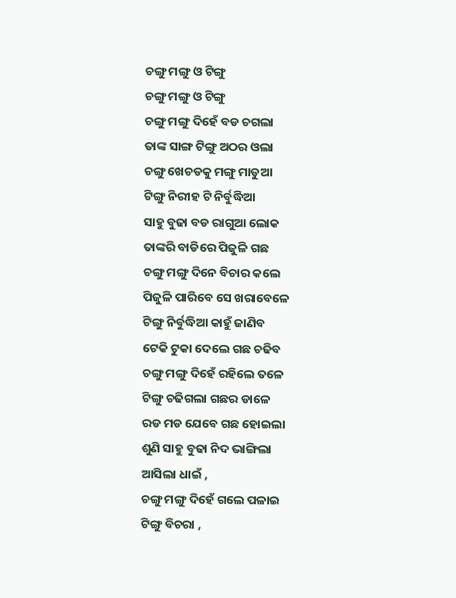ଚଙ୍ଗୁ ମଙ୍ଗୁ ଓ ଟିଙ୍ଗୁ
ଚଙ୍ଗୁ ମଙ୍ଗୁ ଓ ଟିଙ୍ଗୁ
ଚଙ୍ଗୁ ମଙ୍ଗୁ ଦିହେଁ ବଡ ଚଗଲା
ତାଙ୍କ ସାଙ୍ଗ ଟିଙ୍ଗୁ ଅଠର ଓଲା
ଚଙ୍ଗୁ ଖେଚଡକୁ ମଙ୍ଗୁ ମାଡୁଆ
ଟିଙ୍ଗୁ ନିରୀହ ଟି ନିର୍ବୁଦ୍ଧିଆ
ସାହୁ ବୁଢା ବଡ ରାଗୁଆ ଲୋକ
ତାଙ୍କରି ବାଡିରେ ପିଜୁଳି ଗଛ
ଚଙ୍ଗୁ ମଙ୍ଗୁ ଦିନେ ବିଚାର କଲେ
ପିଜୁଳି ପାରିବେ ସେ ଖରାବେଳେ
ଟିଙ୍ଗୁ ନିର୍ବୁଦ୍ଧିଆ କାହୁଁ ଜାଣିବ
ଟେକି ଟୁକା ଦେଲେ ଗଛ ଚଢିବ
ଚଙ୍ଗୁ ମଙ୍ଗୁ ଦିହେଁ ରହିଲେ ତଳେ
ଟିଙ୍ଗୁ ଚଢିଗଲା ଗଛର ଡାଳେ
ରଡ ମଡ ଯେବେ ଗଛ ହୋଇଲା
ଶୁଣି ସାହୁ ବୁଢା ନିଦ ଭାଙ୍ଗିଲା
ଆସିଲା ଧାଇଁ ,
ଚଙ୍ଗୁ ମଙ୍ଗୁ ଦିହେଁ ଗଲେ ପଳାଇ
ଟିଙ୍ଗୁ ବିଚରା ,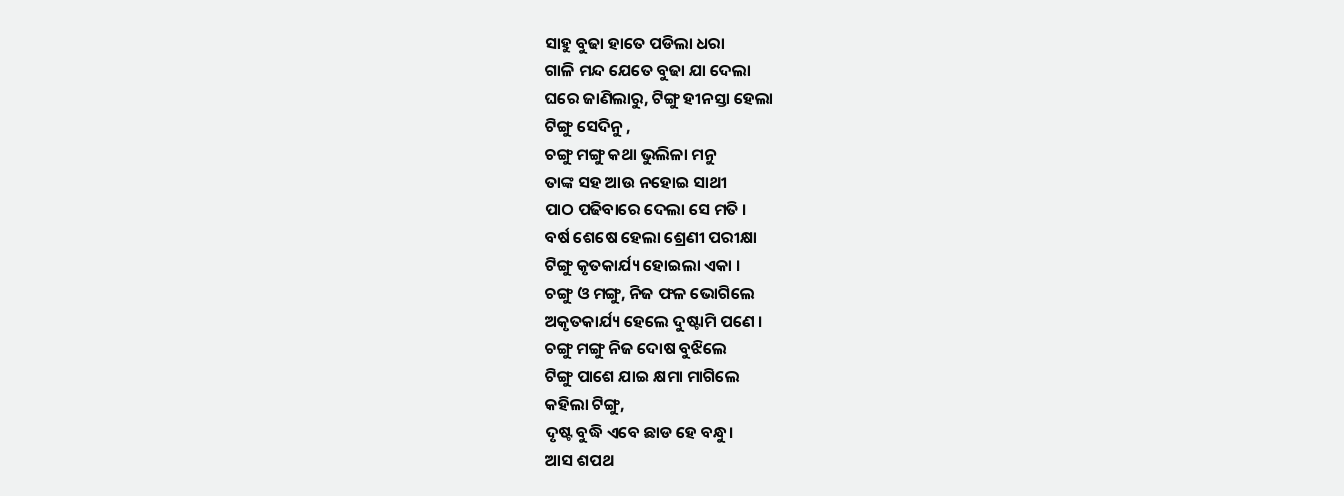ସାହୁ ବୁଢା ହାତେ ପଡିଲା ଧରା
ଗାଳି ମନ୍ଦ ଯେତେ ବୁଢା ଯା ଦେଲା
ଘରେ ଜାଣିଲାରୁ, ଟିଙ୍ଗୁ ହୀନସ୍ତା ହେଲା
ଟିଙ୍ଗୁ ସେଦିନୁ ,
ଚଙ୍ଗୁ ମଙ୍ଗୁ କଥା ଭୁଲିଳା ମନୁ
ତାଙ୍କ ସହ ଆଉ ନହୋଇ ସାଥୀ
ପାଠ ପଢିବାରେ ଦେଲା ସେ ମତି ।
ବର୍ଷ ଶେଷେ ହେଲା ଶ୍ରେଣୀ ପରୀକ୍ଷା
ଟିଙ୍ଗୁ କୃତକାର୍ଯ୍ୟ ହୋଇଲା ଏକା ।
ଚଙ୍ଗୁ ଓ ମଙ୍ଗୁ, ନିଜ ଫଳ ଭୋଗିଲେ
ଅକୃତକାର୍ଯ୍ୟ ହେଲେ ଦୁଷ୍ଟାମି ପଣେ ।
ଚଙ୍ଗୁ ମଙ୍ଗୁ ନିଜ ଦୋଷ ବୁଝିଲେ
ଟିଙ୍ଗୁ ପାଶେ ଯାଇ କ୍ଷମା ମାଗିଲେ
କହିଲା ଟିଙ୍ଗୁ,
ଦୃଷ୍ଟ ବୁଦ୍ଧି ଏବେ ଛାଡ ହେ ବନ୍ଧୁ।
ଆସ ଶପଥ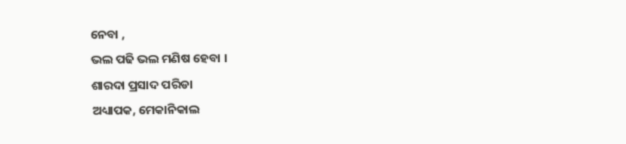ନେବା ,
ଭଲ ପଢି ଭଲ ମଣିଷ ହେବା ।
ଶାରଦା ପ୍ରସାଦ ପରିଡା
ଅଧ୍ୟାପକ, ମେକାନିକାଲ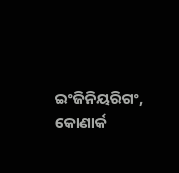ଇଂଜିନିୟରିଗଂ,
କୋଣାର୍କ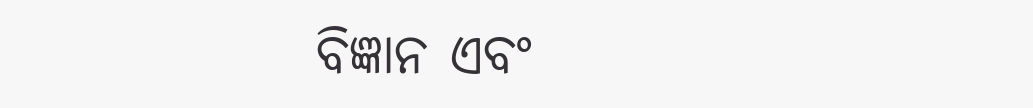ବିଜ୍ଞାନ ଏବଂ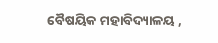ବୈଷୟିକ ମହାବିଦ୍ୟାଳୟ ,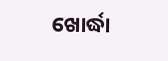ଖୋର୍ଦ୍ଧା